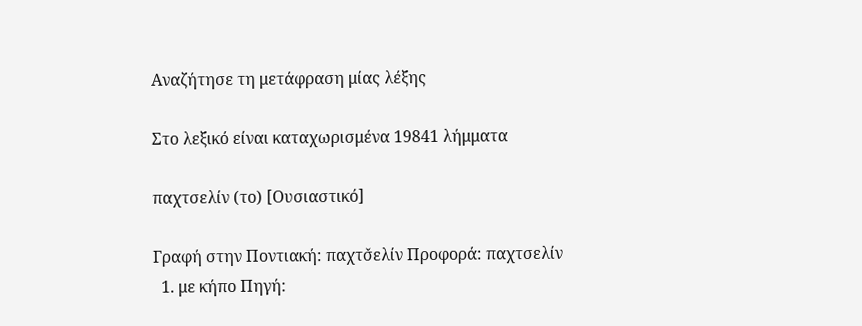Αναζήτησε τη μετάφραση μίας λέξης

Στο λεξικό είναι καταχωρισμένα 19841 λήμματα

παχτσελίν (το) [Ουσιαστικό]

Γραφή στην Ποντιακή: παχτσ̌ελίν Προφορά: παχτσελίν
  1. με κήπο Πηγή: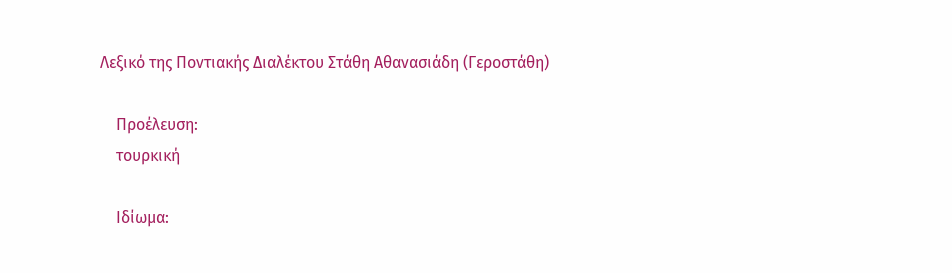Λεξικό της Ποντιακής Διαλέκτου Στάθη Αθανασιάδη (Γεροστάθη)

    Προέλευση:
    τουρκική

    Ιδίωμα: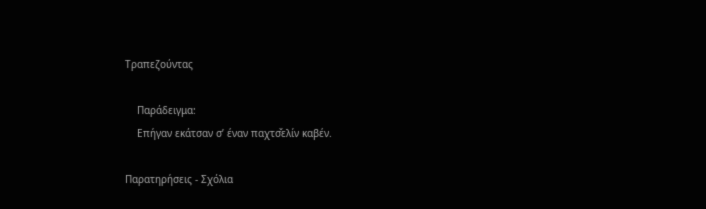Τραπεζούντας

    Παράδειγμα:
    Επήγαν εκάτσαν σ’ έναν παχτσ̌ελίν καβέν.

Παρατηρήσεις - Σχόλια